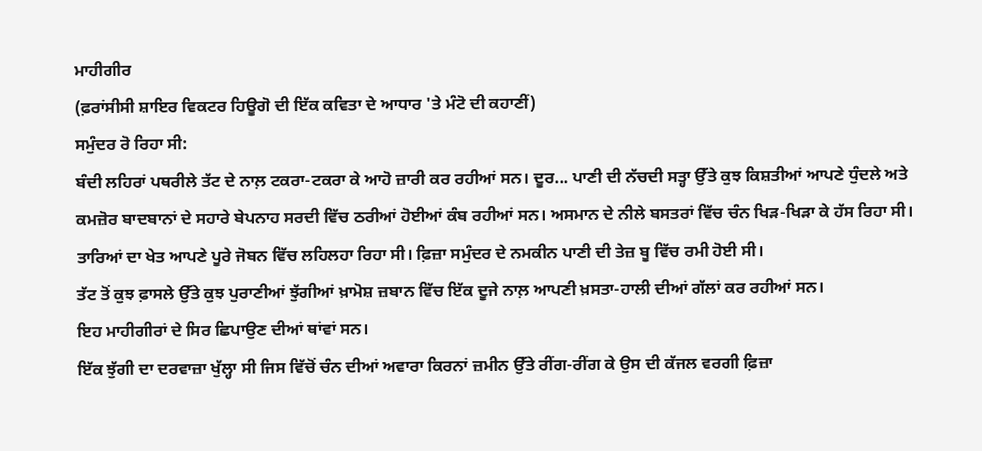ਮਾਹੀਗੀਰ
(ਫ਼ਰਾਂਸੀਸੀ ਸ਼ਾਇਰ ਵਿਕਟਰ ਹਿਊਗੋ ਦੀ ਇੱਕ ਕਵਿਤਾ ਦੇ ਆਧਾਰ 'ਤੇ ਮੰਟੋ ਦੀ ਕਹਾਣੀਂ)
ਸਮੁੰਦਰ ਰੋ ਰਿਹਾ ਸੀ:
ਬੰਦੀ ਲਹਿਰਾਂ ਪਥਰੀਲੇ ਤੱਟ ਦੇ ਨਾਲ਼ ਟਕਰਾ-ਟਕਰਾ ਕੇ ਆਹੋ ਜ਼ਾਰੀ ਕਰ ਰਹੀਆਂ ਸਨ। ਦੂਰ... ਪਾਣੀ ਦੀ ਨੱਚਦੀ ਸਤ੍ਹਾ ਉੱਤੇ ਕੁਝ ਕਿਸ਼ਤੀਆਂ ਆਪਣੇ ਧੁੰਦਲੇ ਅਤੇ ਕਮਜ਼ੋਰ ਬਾਦਬਾਨਾਂ ਦੇ ਸਹਾਰੇ ਬੇਪਨਾਹ ਸਰਦੀ ਵਿੱਚ ਠਰੀਆਂ ਹੋਈਆਂ ਕੰਬ ਰਹੀਆਂ ਸਨ। ਅਸਮਾਨ ਦੇ ਨੀਲੇ ਬਸਤਰਾਂ ਵਿੱਚ ਚੰਨ ਖਿੜ-ਖਿੜਾ ਕੇ ਹੱਸ ਰਿਹਾ ਸੀ। ਤਾਰਿਆਂ ਦਾ ਖੇਤ ਆਪਣੇ ਪੂਰੇ ਜੋਬਨ ਵਿੱਚ ਲਹਿਲਹਾ ਰਿਹਾ ਸੀ। ਫ਼ਿਜ਼ਾ ਸਮੁੰਦਰ ਦੇ ਨਮਕੀਨ ਪਾਣੀ ਦੀ ਤੇਜ਼ ਬੂ ਵਿੱਚ ਰਮੀ ਹੋਈ ਸੀ।
ਤੱਟ ਤੋਂ ਕੁਝ ਫ਼ਾਸਲੇ ਉੱਤੇ ਕੁਝ ਪੁਰਾਣੀਆਂ ਝੁੱਗੀਆਂ ਖ਼ਾਮੋਸ਼ ਜ਼ਬਾਨ ਵਿੱਚ ਇੱਕ ਦੂਜੇ ਨਾਲ਼ ਆਪਣੀ ਖ਼ਸਤਾ-ਹਾਲੀ ਦੀਆਂ ਗੱਲਾਂ ਕਰ ਰਹੀਆਂ ਸਨ।
ਇਹ ਮਾਹੀਗੀਰਾਂ ਦੇ ਸਿਰ ਛਿਪਾਉਣ ਦੀਆਂ ਥਾਂਵਾਂ ਸਨ।
ਇੱਕ ਝੁੱਗੀ ਦਾ ਦਰਵਾਜ਼ਾ ਖੁੱਲ੍ਹਾ ਸੀ ਜਿਸ ਵਿੱਚੋਂ ਚੰਨ ਦੀਆਂ ਅਵਾਰਾ ਕਿਰਨਾਂ ਜ਼ਮੀਨ ਉੱਤੇ ਰੀਂਗ-ਰੀਂਗ ਕੇ ਉਸ ਦੀ ਕੱਜਲ ਵਰਗੀ ਫ਼ਿਜ਼ਾ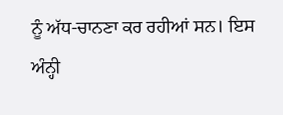ਨੂੰ ਅੱਧ-ਚਾਨਣਾ ਕਰ ਰਹੀਆਂ ਸਨ। ਇਸ ਅੰਨ੍ਹੀ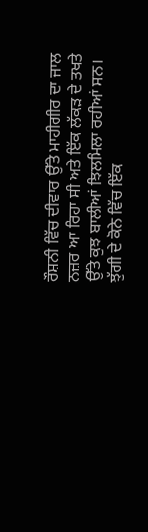ਰੌਸ਼ਨੀ ਵਿੱਚ ਦੀਵਾਰ ਉੱਤੇ ਮਾਹੀਗੀਰ ਦਾ ਜਾਲ ਨਜ਼ਰ ਆ ਰਿਹਾ ਸੀ ਅਤੇ ਇੱਕ ਲੱਕੜ ਦੇ ਤਖਤੇ ਉੱਤੇ ਕੁਝ ਬਾਲੀਆਂ ਝਿਲਮਿਲਾ ਰਹੀਆਂ ਸਨ।
ਝੁੱਗੀ ਦੇ ਕੋਨੇ ਵਿੱਚ ਇੱਕ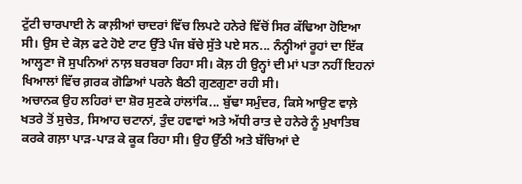ਟੁੱਟੀ ਚਾਰਪਾਈ ਨੇ ਕਾਲ਼ੀਆਂ ਚਾਦਰਾਂ ਵਿੱਚ ਲਿਪਟੇ ਹਨੇਰੇ ਵਿੱਚੋਂ ਸਿਰ ਕੱਢਿਆ ਹੋਇਆ ਸੀ। ਉਸ ਦੇ ਕੋਲ਼ ਫਟੇ ਹੋਏ ਟਾਟ ਉੱਤੇ ਪੰਜ ਬੱਚੇ ਸੁੱਤੇ ਪਏ ਸਨ... ਨੰਨ੍ਹੀਆਂ ਰੂਹਾਂ ਦਾ ਇੱਕ ਆਲ੍ਹਣਾ ਜੋ ਸੁਪਨਿਆਂ ਨਾਲ਼ ਬਰਬਰਾ ਰਿਹਾ ਸੀ। ਕੋਲ਼ ਹੀ ਉਨ੍ਹਾਂ ਦੀ ਮਾਂ ਪਤਾ ਨਹੀਂ ਇਹਨਾਂ ਖਿਆਲਾਂ ਵਿੱਚ ਗ਼ਰਕ ਗੋਡਿਆਂ ਪਰਨੇ ਬੈਠੀ ਗੁਣਗੁਣਾ ਰਹੀ ਸੀ।
ਅਚਾਨਕ ਉਹ ਲਹਿਰਾਂ ਦਾ ਸ਼ੋਰ ਸੁਣਕੇ ਹਾਂਲਾਂਕਿ... ਬੁੱਢਾ ਸਮੁੰਦਰ, ਕਿਸੇ ਆਉਣ ਵਾਲ਼ੇ ਖਤਰੇ ਤੋਂ ਸੁਚੇਤ, ਸਿਆਹ ਚਟਾਨਾਂ, ਤੁੰਦ ਹਵਾਵਾਂ ਅਤੇ ਅੱਧੀ ਰਾਤ ਦੇ ਹਨੇਰੇ ਨੂੰ ਮੁਖਾਤਿਬ ਕਰਕੇ ਗਲ਼ਾ ਪਾੜ-ਪਾੜ ਕੇ ਕੂਕ ਰਿਹਾ ਸੀ। ਉਹ ਉੱਠੀ ਅਤੇ ਬੱਚਿਆਂ ਦੇ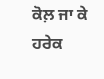ਕੋਲ਼ ਜਾ ਕੇ ਹਰੇਕ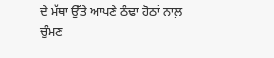ਦੇ ਮੱਥਾ ਉੱਤੇ ਆਪਣੇ ਠੰਢਾ ਹੋਠਾਂ ਨਾਲ਼ ਚੁੰਮਣ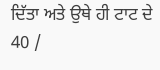ਦਿੱਤਾ ਅਤੇ ਉਥੇ ਹੀ ਟਾਟ ਦੇ
40 /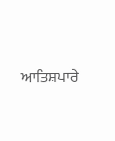ਆਤਿਸ਼ਪਾਰੇ